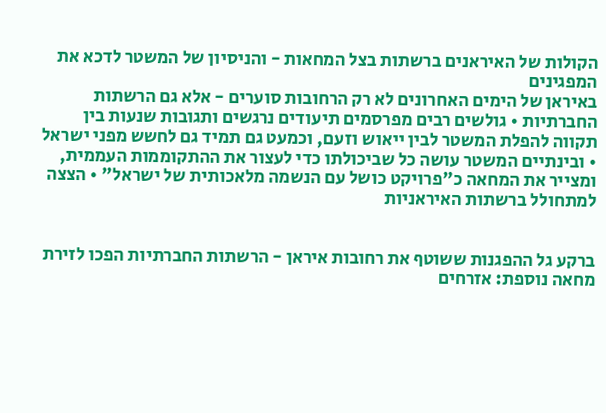הקולות של האיראנים ברשתות בצל המחאות - והניסיון של המשטר לדכא את המפגינים
באיראן של הימים האחרונים לא רק הרחובות סוערים - אלא גם הרשתות החברתיות • גולשים רבים מפרסמים תיעודים נרגשים ותגובות שנעות בין תקווה להפלת המשטר לבין ייאוש וזעם, וכמעט גם תמיד גם לחשש מפני ישראל • ובינתיים המשטר עושה כל שביכולתו כדי לעצור את ההתקוממות העממית, ומצייר את המחאה כ"פרויקט כושל עם הנשמה מלאכותית של ישראל" • הצצה למתחולל ברשתות האיראניות


ברקע גל ההפגנות ששוטף את רחובות איראן - הרשתות החברתיות הפכו לזירת מחאה נוספת: אזרחים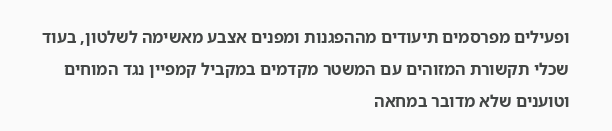ופעילים מפרסמים תיעודים מההפגנות ומפנים אצבע מאשימה לשלטון, בעוד שכלי תקשורת המזוהים עם המשטר מקדמים במקביל קמפיין נגד המוחים וטוענים שלא מדובר במחאה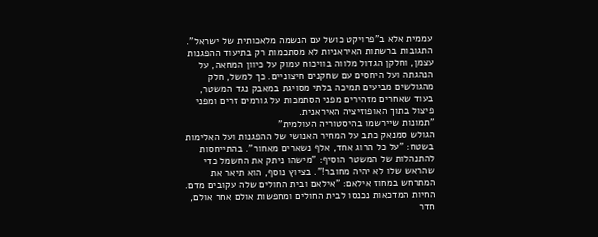עממית אלא ב"פרויקט כושל עם הנשמה מלאכותית של ישראל".
התגובות ברשתות האיראניות לא מסתכמות רק בתיעוד ההפגנות עצמן, וחלקן הגדול מלווה בוויכוח עמוק על כיוון המחאה, על הנהגתה ועל היחסים עם שחקנים חיצוניים. כך למשל, חלק מהגולשים מביעים תמיכה בלתי מסויגת במאבק נגד המשטר, בעוד שאחרים מזהירים מפני הסתמכות על גורמים זרים ומפני פיצול בתוך האופוזיציה האיראנית.
"תמונות שיירשמו בהיסטוריה העולמית"
הגולש סמנאק כתב על המחיר האנושי של ההפגנות ועל האלימות בשטח: "על כל הרוג אחד, אלף נשארים מאחור". בהתייחסות להתנהלות של המשטר הוסיף: "מישהו ניתק את החשמל כדי שהראש שלו לא יהיה מחובר!". בציוץ נוסף, הוא תיאר את המתרחש במחוז אילאם: "אילאם ובית החולים שלה עקובים מדם. החיות המדכאות נכנסו לבית החולים ומחפשות אולם אחר אולם, חדר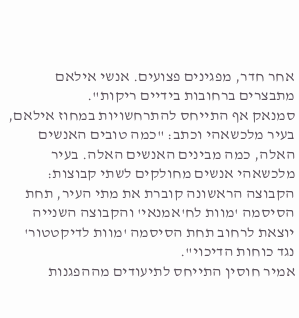אחר חדר, מפגינים פצועים. אנשי אילאם מתבצרים ברחובות בידיים ריקות".
סמנאק אף התייחס להתרחשויות במחוז אילאם, בעיר מלכשאהי וכתב: "כמה טובים האנשים האלה, כמה מבינים האנשים האלה. בעיר מלכשאהי אנשים מחולקים לשתי קבוצות: הקבוצה הראשונה קוברת את מתי העיר, תחת הסיסמה 'מוות לח'אמנאי' והקבוצה השנייה יוצאת לרחוב תחת הסיסמה 'מוות לדיקטטור' נגד כוחות הדיכוי".
אמיר חוסין התייחס לתיעודים מההפגנות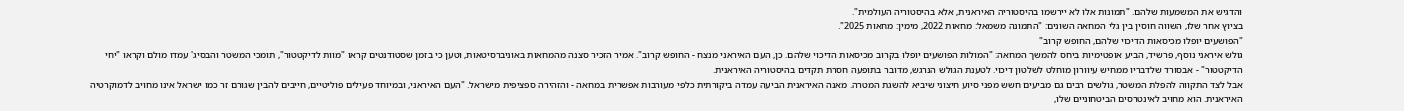והדגיש את המשמעות שלהם. "תמונות אלו לא יירשמו בהיסטוריה האיראנית, אלא בהיסטוריה העולמית".
בציוץ אחר שלו, השווה חוסין בין גלי המחאה השונים: "התמונה משמאל: מחאות 2022, מימין: מחאות 2025".
"הפושעים יופלו מכיסאות הדיכוי שלהם, החופש קרוב"
גולש איראני נוסף, פרשיד, הביע אופטימיות ביחס להמשך המחאה: "המולות הפושעים יופלו בקרוב מכיסאות הדיכוי שלהם. כן, העם האיראני מנצח - החופש קרוב". אמיר הזכיר סצנה מהמחאות באוניברסיטאות, וטען כי בזמן שסטודנטים קראו "מוות לדיקטטור", תומכי המשטר והבסיג' עמדו מולם וקראו "יחי הדיקטטור" - אבסורד שלדבריו ממחיש עיוורון מוחלט לשלטון דיכוי. לטענת הגולש הנרגש, מדובר בתופעה חסרת תקדים בהיסטוריה האיראנית.
אבל לצד התקווה להפלת המשטר, גולשים רבים גם מביעים חשש מפני סיוע חיצוני שיביא להשגת המטרה. מאנה האיראנית הביעה עמדה ביקורתית כלפי מעורבות אפשרית במחאה - והזהירה ספציפית מישראל. "העם האיראני, ובמיוחד פעילים פוליטיים, חייבים להבין שגורם זר כמו ישראל אינו מחויב לדמוקרטיה האיראנית. הוא מחויב לאינטרסים הביטחוניים שלו,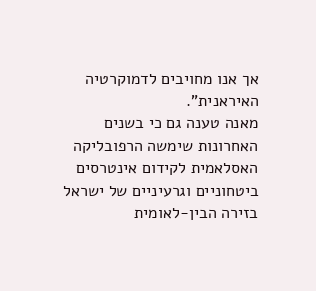אך אנו מחויבים לדמוקרטיה האיראנית".
מאנה טענה גם כי בשנים האחרונות שימשה הרפובליקה האסלאמית לקידום אינטרסים ביטחוניים וגרעיניים של ישראל בזירה הבין-לאומית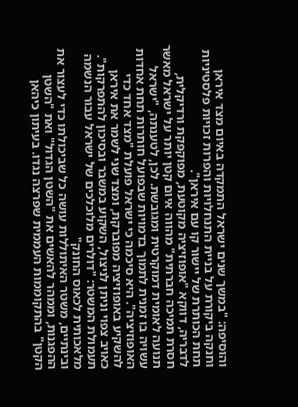והוסיפה: "במשך שנים ישראל התמקדה באיום מצד איראן וחנקה ביקורת על בניית התנחלויות והפרות זכויות פלסטיניות תחת הכותרת של יישור קו עם איראן".
לדבריה, דווקא "אופוזיציה מקוטעת, מפוקפקת ורדיקלית, חסרת תמיכה חברתית" מהווה איום קטן יותר על ישראל מאשר תנועה לאומית דמוקרטית ומגובשת. לכן, לטענתה, "ישראל עשויה בו זמנית לתמוך בדמויות שבפועל חותרות תחת אחדות האופוזיציה". היא סיכמה כי ישראל פועלת "מצד אחד כדי להשקיע באופוזיציה מפוברקת, ומצד שני לשמר את איראן כאויב צפוי וניתן לניצול, השקוע במשבר ובסיכון להתפרקות".
תעמולת המשטר: "דולרים מלוכלכים של ישראל עבור הנשמה מלאכותית לכאוס החונק"
ובינתיים, משטר האיתוללות עושה כל שביכולתו כדי לעצור את ההפגנות, וממהר להאשים את "השטן הגדול" ואת "השטן הקטן" בהתקוממות העממית שפרצה נגדו. בעיתון כיהאן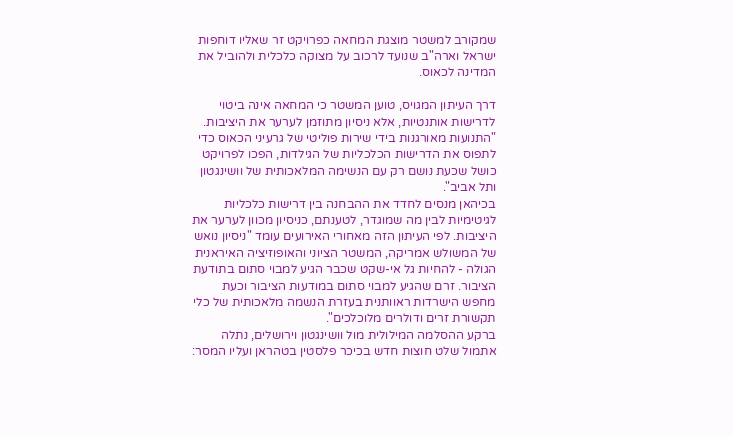שמקורב למשטר מוצגת המחאה כפרויקט זר שאליו דוחפות ישראל וארה"ב שנועד לרכוב על מצוקה כלכלית ולהוביל את המדינה לכאוס.

דרך העיתון המגויס, טוען המשטר כי המחאה אינה ביטוי לדרישות אותנטיות, אלא ניסיון מתוזמן לערער את היציבות. "התנועות מאורגנות בידי שירות פוליטי של גרעיני הכאוס כדי לתפוס את הדרישות הכלכליות של הגילדות, הפכו לפרויקט כושל שכעת נושם רק עם הנשימה המלאכותית של וושינגטון ותל אביב".
בכיהאן מנסים לחדד את ההבחנה בין דרישות כלכליות לגיטימיות לבין מה שמוגדר, לטענתם, כניסיון מכוון לערער את היציבות. לפי העיתון הזה מאחורי האירועים עומד "ניסיון נואש של המשולש אמריקה, המשטר הציוני והאופוזיציה האיראנית הגולה - להחיות גל אי-שקט שכבר הגיע למבוי סתום בתודעת הציבור. זרם שהגיע למבוי סתום במודעות הציבור וכעת מחפש הישרדות ראוותנית בעזרת הנשמה מלאכותית של כלי תקשורת זרים ודולרים מלוכלכים".
ברקע ההסלמה המילולית מול וושינגטון וירושלים, נתלה אתמול שלט חוצות חדש בכיכר פלסטין בטהראן ועליו המסר: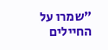"שמרו על החיילים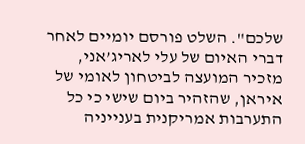שלכם". השלט פורסם יומיים לאחר דברי האיום של עלי לאריג’אני, מזכיר המועצה לביטחון לאומי של איראן, שהזהיר ביום שישי כי כל התערבות אמריקנית בענייניה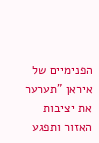הפנימיים של איראן "תערער את יציבות האזור ותפגע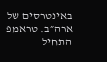באינטרסים של ארה״ב. טראמפ התחיל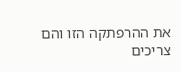את ההרפתקה הזו והם צריכים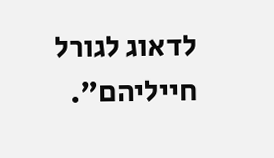לדאוג לגורל חייליהם".